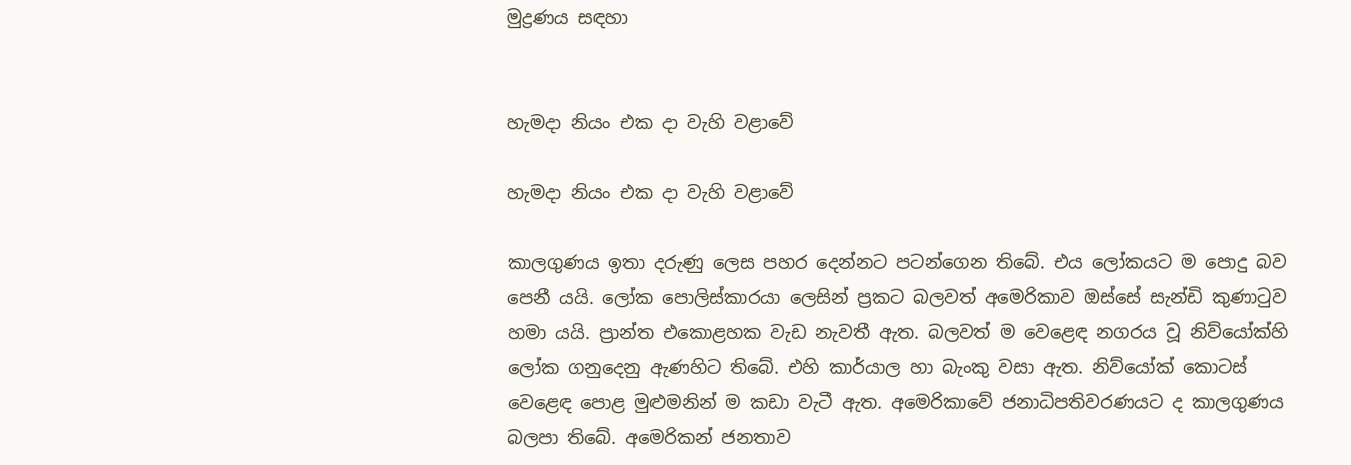මුද්‍රණය සඳහා


හැමදා නියං එක දා වැහි වළාවේ

හැමදා නියං එක දා වැහි වළාවේ

කාලගුණය ඉතා දරුණු ලෙස පහර දෙන්නට පටන්ගෙන තිබේ. එය ලෝකයට ම පොදු බව පෙනී යයි. ලෝක පොලිස්කාරයා ලෙසින් ප්‍රකට බලවත් අමෙරිකාව ඔස්සේ සැන්ඩි කුණාටුව හමා යයි. ප්‍රාන්ත එකොළහක වැඩ නැවතී ඇත. බලවත් ම වෙළෙඳ නගරය වූ නිව්යෝක්හි ලෝක ගනුදෙනු ඇණහිට තිබේ. එහි කාර්යාල හා බැංකු වසා ඇත. නිව්යෝක් කොටස් වෙළෙඳ පොළ මුළුමනින් ම කඩා වැටී ඇත. අමෙරිකාවේ ජනාධිපතිවරණයට ද කාලගුණය බලපා තිබේ. අමෙරිකන් ජනතාව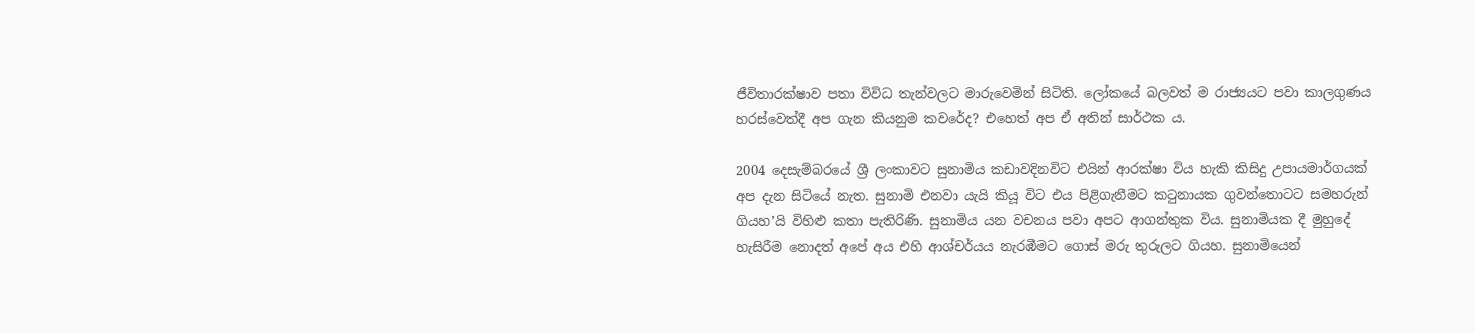ජීවිතාරක්ෂාව පතා විවිධ තැන්වලට මාරුවෙමින් සිටිති. ලෝකයේ බලවත් ම රාජ්‍යයට පවා කාලගුණය හරස්වෙත්දී අප ගැන කියනුම කවරේද? එහෙත් අප ඒ අතින් සාර්ථක ය.

2004 දෙසැම්බරයේ ශ්‍රී ලංකාවට සුනාමිය කඩාවදිනවිට එයින් ආරක්ෂා විය හැකි කිසිදු උපායමාර්ගයක් අප දැන සිටියේ නැත. සුනාමි එනවා යැයි කියූ විට එය පිළිගැනීමට කටුනායක ගුවන්තොටට සමහරුන් ගියහ’යි විහිළු කතා පැතිරිණි. සුනාමිය යන වචනය පවා අපට ආගන්තුක විය. සුනාමියක දී මුහුදේ හැසිරීම නොදත් අපේ අය එහි ආශ්චර්යය නැරඹීමට ගොස් මරු තුරුලට ගියහ. සුනාමියෙන්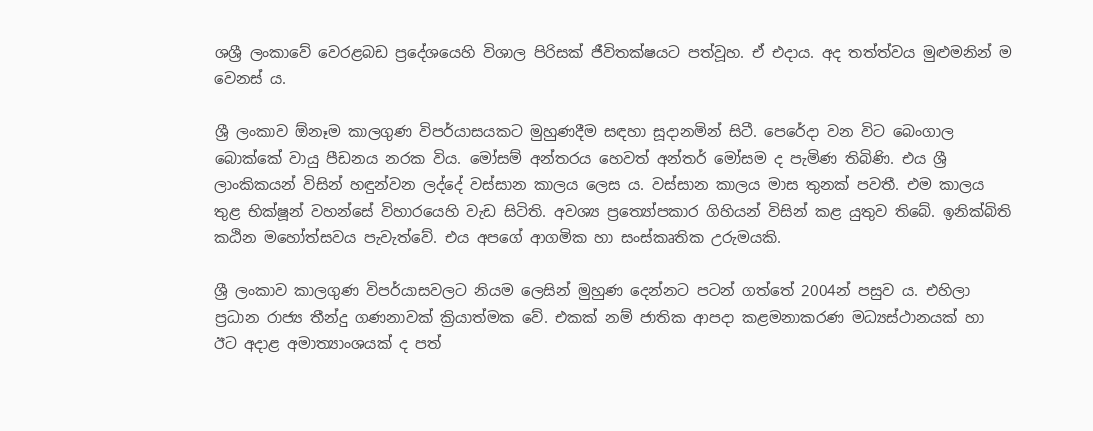ශශ්‍රී ලංකාවේ වෙරළබඩ ප්‍රදේශයෙහි විශාල පිරිසක් ජීවිතක්ෂයට පත්වූහ. ඒ එදාය. අද තත්ත්වය මුළුමනින් ම වෙනස් ය.

ශ්‍රී ලංකාව ඕනෑම කාලගුණ විපර්යාසයකට මුහුණදීම සඳහා සූදානමින් සිටී. පෙරේදා වන විට බෙංගාල බොක්කේ වායු පීඩනය නරක විය. මෝසම් අන්තරය හෙවත් අන්තර් මෝසම ද පැමිණ තිබිණි. එය ශ්‍රී ලාංකිකයන් විසින් හඳුන්වන ලද්දේ වස්සාන කාලය ලෙස ය. වස්සාන කාලය මාස තුනක් පවතී. එම කාලය තුළ භික්ෂූන් වහන්සේ විහාරයෙහි වැඩ සිටිති. අවශ්‍ය ප්‍රත්‍යෝපකාර ගිහියන් විසින් කළ යුතුව තිබේ. ඉනික්බිති කඨින මහෝත්සවය පැවැත්වේ. එය අපගේ ආගමික හා සංස්කෘතික උරුමයකි.

ශ්‍රී ලංකාව කාලගුණ විපර්යාසවලට නියම ලෙසින් මුහුණ දෙන්නට පටන් ගත්තේ 2004න් පසුව ය. එහිලා ප්‍රධාන රාජ්‍ය තීන්දු ගණනාවක් ක්‍රියාත්මක වේ. එකක් නම් ජාතික ආපදා කළමනාකරණ මධ්‍යස්ථානයක් හා ඊට අදාළ අමාත්‍යාංශයක් ද පත්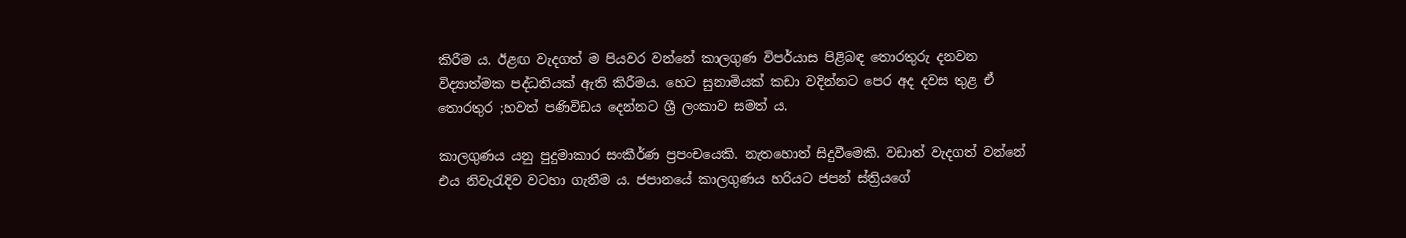කිරීම ය. ඊළඟ වැදගත් ම පියවර වන්නේ කාලගුණ විපර්යාස පිළිබඳ තොරතුරු දනවන විද්‍යාත්මක පද්ධතියක් ඇති කිරීමය. හෙට සුනාමියක් කඩා වදින්නට පෙර අද දවස තුළ ඒ තොරතුර ;හවත් පණිවිඩය දෙන්නට ශ්‍රී ලංකාව සමත් ය.

කාලගුණය යනු පුදුමාකාර සංකීර්ණ ප්‍රපංචයෙකි. නැතහොත් සිදුවීමෙකි. වඩාත් වැදගත් වන්නේ එය නිවැරැදිව වටහා ගැනීම ය. ජපානයේ කාලගුණය හරියට ජපන් ස්ත්‍රියගේ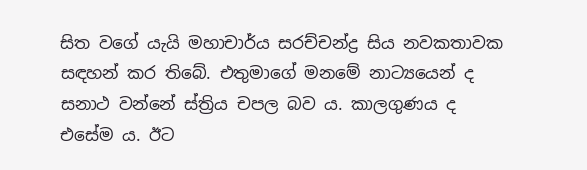සිත වගේ යැයි මහාචාර්ය සරච්චන්ද්‍ර සිය නවකතාවක සඳහන් කර තිබේ. එතුමාගේ මනමේ නාට්‍යයෙන් ද සනාථ වන්නේ ස්ත්‍රිය චපල බව ය. කාලගුණය ද එසේම ය. ඊට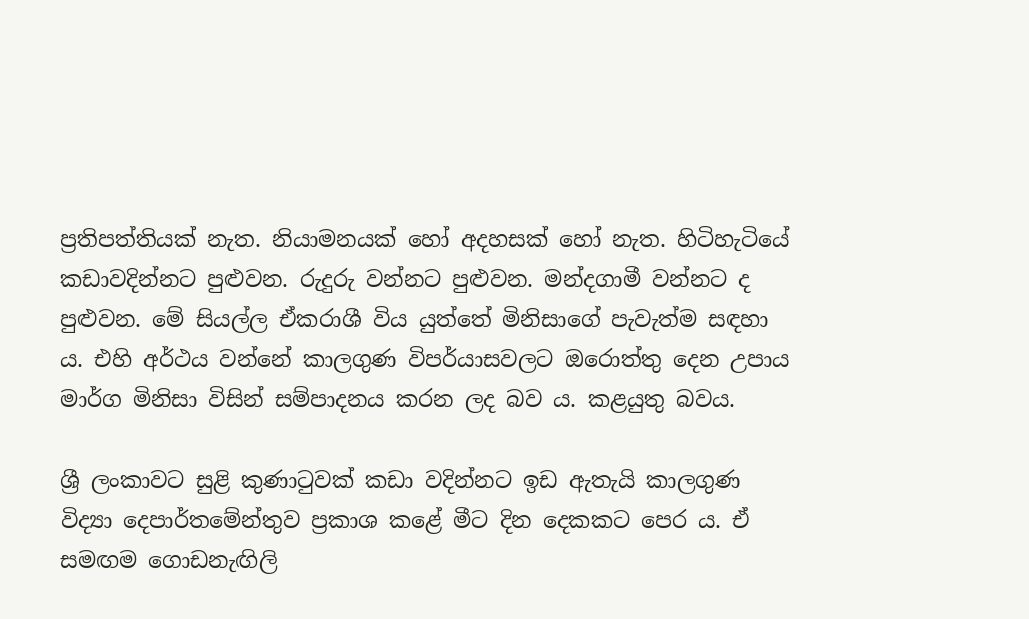ප්‍රතිපත්තියක් නැත. නියාමනයක් හෝ අදහසක් හෝ නැත. හිටිහැටියේ කඩාවදින්නට පුළුවන. රුදුරු වන්නට පුළුවන. මන්දගාමී වන්නට ද පුළුවන. මේ සියල්ල ඒකරාශී විය යුත්තේ මිනිසාගේ පැවැත්ම සඳහා ය. එහි අර්ථය වන්නේ කාලගුණ විපර්යාසවලට ඔරොත්තු දෙන උපාය මාර්ග මිනිසා විසින් සම්පාදනය කරන ලද බව ය. කළයුතු බවය.

ශ්‍රී ලංකාවට සුළි කුණාටුවක් කඩා වදින්නට ඉඩ ඇතැයි කාලගුණ විද්‍යා දෙපාර්තමේන්තුව ප්‍රකාශ කළේ මීට දින දෙකකට පෙර ය. ඒ සමඟම ගොඩනැඟිලි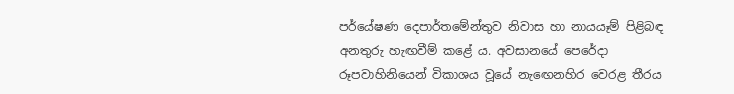පර්යේෂණ දෙපාර්තමේන්තුව නිවාස හා නායයෑම් පිළිබඳ අනතුරු හැඟවීම් කළේ ය. අවසානයේ පෙරේදා රූපවාහිනියෙන් විකාශය වූයේ නැඟෙනහිර වෙරළ තීරය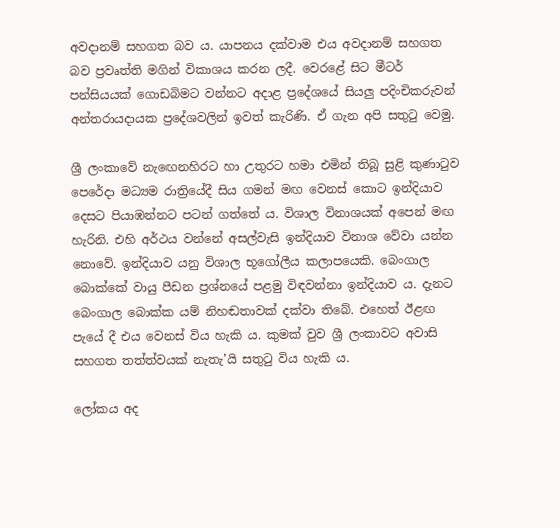අවදානම් සහගත බව ය. යාපනය දක්වාම එය අවදානම් සහගත බව ප්‍රවෘත්ති මගින් විකාශය කරන ලදී. වෙරළේ සිට මීටර් පන්සියයක් ගොඩබිමට වන්නට අදාළ ප්‍රදේශයේ සියලු පදිංචිකරුවන් අන්තරායදායක ප්‍රදේශවලින් ඉවත් කැරිණි. ඒ ගැන අපි සතුටු වෙමු.

ශ්‍රී ලංකාවේ නැඟෙනහිරට හා උතුරට හමා එමින් තිබූ සුළි කුණාටුව පෙරේදා මධ්‍යම රාත්‍රියේදී සිය ගමන් මඟ වෙනස් කොට ඉන්දියාව දෙසට පියාඹන්නට පටන් ගත්තේ ය. විශාල විනාශයක් අපෙන් මඟ හැරිනි. එහි අර්ථය වන්නේ අසල්වැසි ඉන්දියාව විනාශ වේවා යන්න නොවේ. ඉන්දියාව යනු විශාල භූගෝලීය කලාපයෙකි. බෙංගාල බොක්කේ වායු පීඩන ප්‍රශ්නයේ පළමු විඳවන්නා ඉන්දියාව ය. දැනට බෙංගාල බොක්ක යම් නිහඬතාවක් දක්වා තිබේ. එහෙත් ඊළඟ පැයේ දී එය වෙනස් විය හැකි ය. කුමක් වුව ශ්‍රී ලංකාවට අවාසි සහගත තත්ත්වයක් නැතැ’යි සතුටු විය හැකි ය.

ලෝකය අද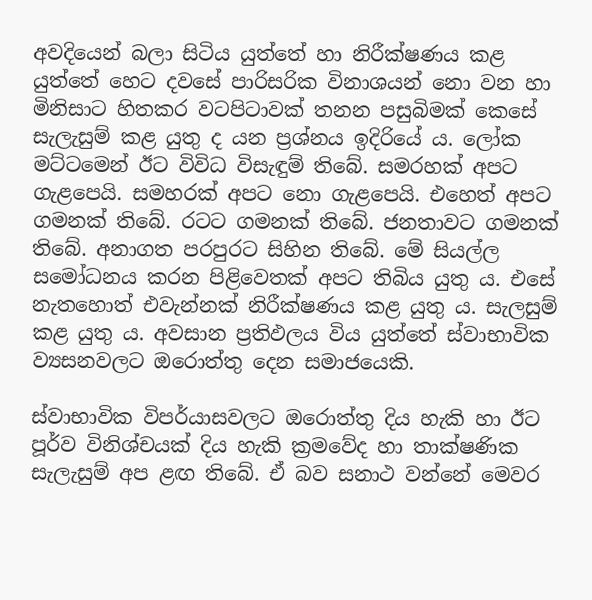අවදියෙන් බලා සිටිය යුත්තේ හා නිරීක්ෂණය කළ යුත්තේ හෙට දවසේ පාරිසරික විනාශයන් නො වන හා මිනිසාට හිතකර වටපිටාවක් තනන පසුබිමක් කෙසේ සැලැසුම් කළ යුතු ද යන ප්‍රශ්නය ඉදිරියේ ය. ලෝක මට්ටමෙන් ඊට විවිධ විසැඳුම් තිබේ. සමරහක් අපට ගැළපෙයි. සමහරක් අපට නො ගැළපෙයි. එහෙත් අපට ගමනක් තිබේ. රටට ගමනක් තිබේ. ජනතාවට ගමනක් තිබේ. අනාගත පරපුරට සිහින තිබේ. මේ සියල්ල සමෝධනය කරන පිළිවෙතක් අපට තිබිය යුතු ය. එසේ නැතහොත් එවැන්නක් නිරීක්ෂණය කළ යුතු ය. සැලසුම් කළ යුතු ය. අවසාන ප්‍රතිඵලය විය යුත්තේ ස්වාභාවික ව්‍යසනවලට ඔරොත්තු දෙන සමාජයෙකි.

ස්වාභාවික විපර්යාසවලට ඔරොත්තු දිය හැකි හා ඊට පූර්ව විනිශ්චයක් දිය හැකි ක්‍රමවේද හා තාක්ෂණික සැලැසුම් අප ළඟ තිබේ. ඒ බව සනාථ වන්නේ මෙවර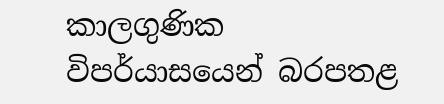කාලගුණික විපර්යාසයෙන් බරපතළ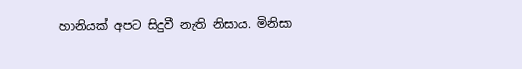හානියක් අපට සිදුවී නැති නිසාය. මිනිසා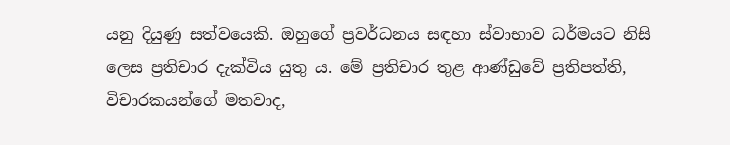යනු දියුණු සත්වයෙකි. ඔහුගේ ප්‍රවර්ධනය සඳහා ස්වාභාව ධර්මයට නිසි ලෙස ප්‍රතිචාර දැක්විය යුතු ය. මේ ප්‍රතිචාර තුළ ආණ්ඩුවේ ප්‍රතිපත්ති, විචාරකයන්ගේ මතවාද,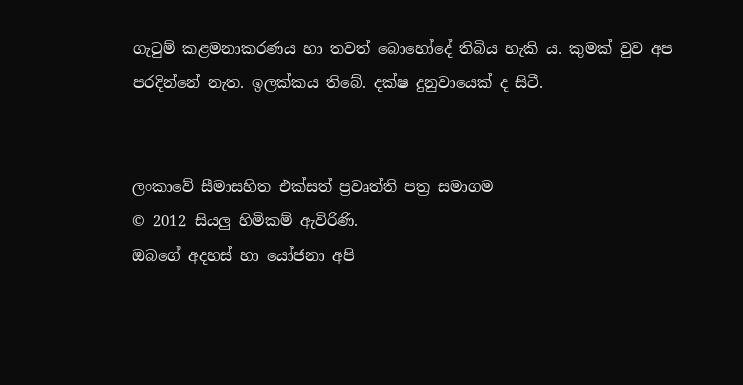ගැටුම් කළමනාකරණය හා තවත් බොහෝදේ තිබිය හැකි ය. කුමක් වුව අප පරදින්නේ නැත. ඉලක්කය තිබේ. දක්ෂ දුනුවායෙක් ද සිටී.


ලංකාවේ සීමාසහිත එක්සත් ප්‍රවෘත්ති පත්‍ර සමාගම
© 2012 සියලු හිමිකම් ඇවිරිණි.
ඔබගේ අදහස් හා යෝජනා අපි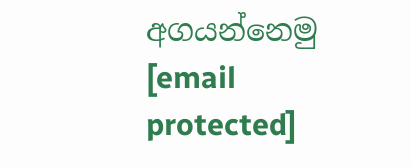අගයන්නෙමු
[email protected]